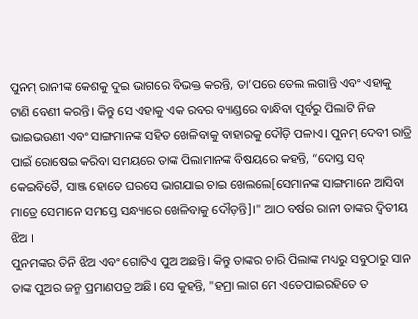ପୁନମ୍ ରାନୀଙ୍କ କେଶକୁ ଦୁଇ ଭାଗରେ ବିଭକ୍ତ କରନ୍ତି, ତା’ପରେ ତେଲ ଲଗାନ୍ତି ଏବଂ ଏହାକୁ ଟାଣି ବେଣୀ କରନ୍ତି। କିନ୍ତୁ ସେ ଏହାକୁ ଏକ ରବର ବ୍ୟାଣ୍ଡରେ ବାନ୍ଧିବା ପୂର୍ବରୁ ପିଲାଟି ନିଜ ଭାଇଭଉଣୀ ଏବଂ ସାଙ୍ଗମାନଙ୍କ ସହିତ ଖେଳିବାକୁ ବାହାରକୁ ଦୌଡ଼ି ପଳାଏ। ପୁନମ୍ ଦେବୀ ରାତ୍ରି ପାଇଁ ରୋଷେଇ କରିବା ସମୟରେ ତାଙ୍କ ପିଲାମାନଙ୍କ ବିଷୟରେ କହନ୍ତି, “ଦୋସ୍ତ ସବ୍ କେଇବିତୈ, ସାଞ୍ଜ ହୋତେ ଘରସେ ଭାଗଯାଇ ଚାଇ ଖେଲଲେ[ସେମାନଙ୍କ ସାଙ୍ଗମାନେ ଆସିବା ମାତ୍ରେ ସେମାନେ ସମସ୍ତେ ସନ୍ଧ୍ୟାରେ ଖେଳିବାକୁ ଦୌଡ଼ନ୍ତି]।" ଆଠ ବର୍ଷର ରାନୀ ତାଙ୍କର ଦ୍ୱିତୀୟ ଝିଅ ।
ପୁନମଙ୍କର ତିନି ଝିଅ ଏବଂ ଗୋଟିଏ ପୁଅ ଅଛନ୍ତି। କିନ୍ତୁ ତାଙ୍କର ଚାରି ପିଲାଙ୍କ ମଧ୍ୟରୁ ସବୁଠାରୁ ସାନ ତାଙ୍କ ପୁଅର ଜନ୍ମ ପ୍ରମାଣପତ୍ର ଅଛି। ସେ କୁହନ୍ତି, "ହମ୍ରା ଲାଗ ମେ ଏତେପାଇରହିତେ ତ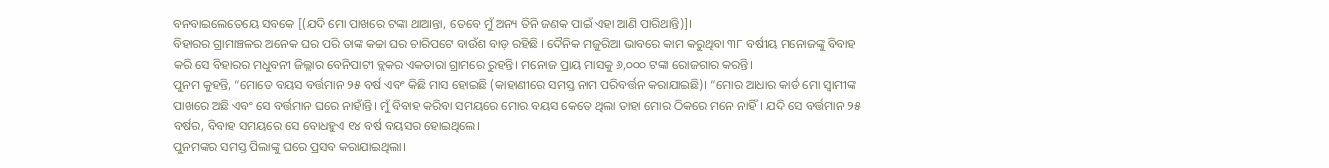ବନବାଇଲେତେୟେ ସବକେ [(ଯଦି ମୋ ପାଖରେ ଟଙ୍କା ଥାଆନ୍ତା, ତେବେ ମୁଁ ଅନ୍ୟ ତିନି ଜଣକ ପାଇଁ ଏହା ଆଣି ପାରିଥାନ୍ତି)]।
ବିହାରର ଗ୍ରାମାଞ୍ଚଳର ଅନେକ ଘର ପରି ତାଙ୍କ କଚ୍ଚା ଘର ଚାରିପଟେ ବାଉଁଶ ବାଡ଼ ରହିଛି । ଦୈନିକ ମଜୁରିଆ ଭାବରେ କାମ କରୁଥିବା ୩୮ ବର୍ଷୀୟ ମନୋଜଙ୍କୁ ବିବାହ କରି ସେ ବିହାରର ମଧୁବନୀ ଜିଲ୍ଲାର ବେନିପାଟୀ ବ୍ଲକର ଏକତାରା ଗ୍ରାମରେ ରୁହନ୍ତି। ମନୋଜ ପ୍ରାୟ ମାସକୁ ୬,୦୦୦ ଟଙ୍କା ରୋଜଗାର କରନ୍ତି।
ପୁନମ କୁହନ୍ତି, “ମୋତେ ବୟସ ବର୍ତ୍ତମାନ ୨୫ ବର୍ଷ ଏବଂ କିଛି ମାସ ହୋଇଛି (କାହାଣୀରେ ସମସ୍ତ ନାମ ପରିବର୍ତ୍ତନ କରାଯାଇଛି)। “ମୋର ଆଧାର କାର୍ଡ ମୋ ସ୍ୱାମୀଙ୍କ ପାଖରେ ଅଛି ଏବଂ ସେ ବର୍ତ୍ତମାନ ଘରେ ନାହାଁନ୍ତି। ମୁଁ ବିବାହ କରିବା ସମୟରେ ମୋର ବୟସ କେତେ ଥିଲା ତାହା ମୋର ଠିକରେ ମନେ ନାହିଁ। ଯଦି ସେ ବର୍ତ୍ତମାନ ୨୫ ବର୍ଷର, ବିବାହ ସମୟରେ ସେ ବୋଧହୁଏ ୧୪ ବର୍ଷ ବୟସର ହୋଇଥିଲେ।
ପୁନମଙ୍କର ସମସ୍ତ ପିଲାଙ୍କୁ ଘରେ ପ୍ରସବ କରାଯାଇଥିଲା।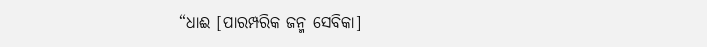“ଧାଈ [ପାରମ୍ପରିକ ଜନ୍ମ ସେବିକା]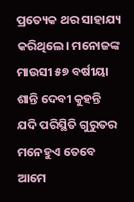ପ୍ରତ୍ୟେକ ଥର ସାହାଯ୍ୟ କରିଥିଲେ। ମନୋଜଙ୍କ ମାଉସୀ ୫୭ ବର୍ଷୀୟା ଶାନ୍ତି ଦେବୀ କୁହନ୍ତି ଯଦି ପରିସ୍ଥିତି ଗୁରୁତର ମନେହୁଏ ତେବେ ଆମେ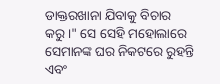ଡାକ୍ତରଖାନା ଯିବାକୁ ବିଚାର କରୁ।" ସେ ସେହି ମହୋଲାରେ ସେମାନଙ୍କ ଘର ନିକଟରେ ରୁହନ୍ତି ଏବଂ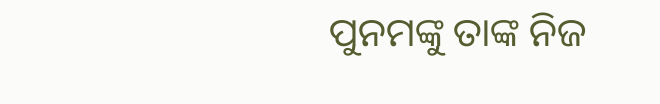ପୁନମଙ୍କୁ ତାଙ୍କ ନିଜ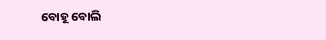ବୋହୂ ବୋଲି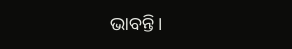ଭାବନ୍ତି।